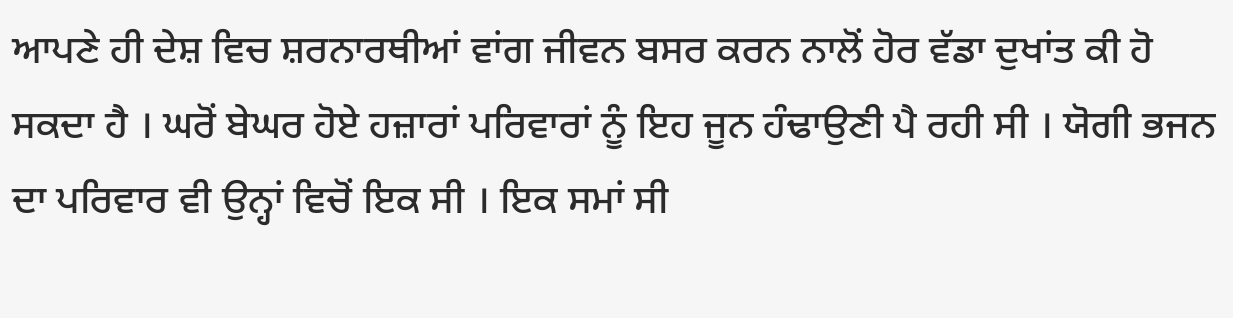ਆਪਣੇ ਹੀ ਦੇਸ਼ ਵਿਚ ਸ਼ਰਨਾਰਥੀਆਂ ਵਾਂਗ ਜੀਵਨ ਬਸਰ ਕਰਨ ਨਾਲੋਂ ਹੋਰ ਵੱਡਾ ਦੁਖਾਂਤ ਕੀ ਹੋ ਸਕਦਾ ਹੈ । ਘਰੋਂ ਬੇਘਰ ਹੋਏ ਹਜ਼ਾਰਾਂ ਪਰਿਵਾਰਾਂ ਨੂੰ ਇਹ ਜੂਨ ਹੰਢਾਉਣੀ ਪੈ ਰਹੀ ਸੀ । ਯੋਗੀ ਭਜਨ ਦਾ ਪਰਿਵਾਰ ਵੀ ਉਨ੍ਹਾਂ ਵਿਚੋਂ ਇਕ ਸੀ । ਇਕ ਸਮਾਂ ਸੀ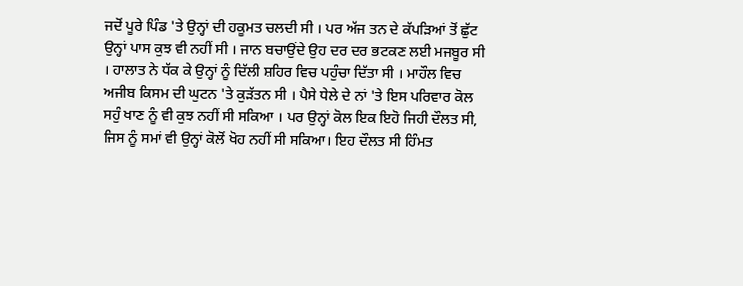ਜਦੋਂ ਪੂਰੇ ਪਿੰਡ 'ਤੇ ਉਨ੍ਹਾਂ ਦੀ ਹਕੂਮਤ ਚਲਦੀ ਸੀ । ਪਰ ਅੱਜ ਤਨ ਦੇ ਕੱਪੜਿਆਂ ਤੋਂ ਛੁੱਟ ਉਨ੍ਹਾਂ ਪਾਸ ਕੁਝ ਵੀ ਨਹੀਂ ਸੀ । ਜਾਨ ਬਚਾਉਂਦੇ ਉਹ ਦਰ ਦਰ ਭਟਕਣ ਲਈ ਮਜਬੂਰ ਸੀ । ਹਾਲਾਤ ਨੇ ਧੱਕ ਕੇ ਉਨ੍ਹਾਂ ਨੂੰ ਦਿੱਲੀ ਸ਼ਹਿਰ ਵਿਚ ਪਹੁੰਚਾ ਦਿੱਤਾ ਸੀ । ਮਾਹੌਲ ਵਿਚ ਅਜੀਬ ਕਿਸਮ ਦੀ ਘੁਟਨ 'ਤੇ ਕੁੜੱਤਨ ਸੀ । ਪੈਸੇ ਧੇਲੇ ਦੇ ਨਾਂ 'ਤੇ ਇਸ ਪਰਿਵਾਰ ਕੋਲ ਸਹੁੰ ਖਾਣ ਨੂੰ ਵੀ ਕੁਝ ਨਹੀਂ ਸੀ ਸਕਿਆ । ਪਰ ਉਨ੍ਹਾਂ ਕੋਲ ਇਕ ਇਹੋ ਜਿਹੀ ਦੌਲਤ ਸੀ, ਜਿਸ ਨੂੰ ਸਮਾਂ ਵੀ ਉਨ੍ਹਾਂ ਕੋਲੋਂ ਖੋਹ ਨਹੀਂ ਸੀ ਸਕਿਆ। ਇਹ ਦੌਲਤ ਸੀ ਹਿੰਮਤ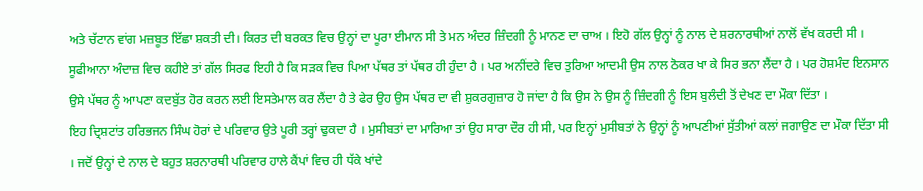ਅਤੇ ਚੱਟਾਨ ਵਾਂਗ ਮਜ਼ਬੂਤ ਇੱਛਾ ਸ਼ਕਤੀ ਦੀ। ਕਿਰਤ ਦੀ ਬਰਕਤ ਵਿਚ ਉਨ੍ਹਾਂ ਦਾ ਪੂਰਾ ਈਮਾਨ ਸੀ ਤੇ ਮਨ ਅੰਦਰ ਜ਼ਿੰਦਗੀ ਨੂੰ ਮਾਨਣ ਦਾ ਚਾਅ । ਇਹੋ ਗੱਲ ਉਨ੍ਹਾਂ ਨੂੰ ਨਾਲ ਦੇ ਸ਼ਰਨਾਰਥੀਆਂ ਨਾਲੋਂ ਵੱਖ ਕਰਦੀ ਸੀ ।
ਸੂਫੀਆਨਾ ਅੰਦਾਜ਼ ਵਿਚ ਕਹੀਏ ਤਾਂ ਗੱਲ ਸਿਰਫ ਇਹੀ ਹੈ ਕਿ ਸੜਕ ਵਿਚ ਪਿਆ ਪੱਥਰ ਤਾਂ ਪੱਥਰ ਹੀ ਹੁੰਦਾ ਹੈ । ਪਰ ਅਨੀਂਦਰੇ ਵਿਚ ਤੁਰਿਆ ਆਦਮੀ ਉਸ ਨਾਲ ਠੋਕਰ ਖਾ ਕੇ ਸਿਰ ਭਨਾ ਲੈਂਦਾ ਹੈ । ਪਰ ਹੋਸ਼ਮੰਦ ਇਨਸਾਨ ਉਸੇ ਪੱਥਰ ਨੂੰ ਆਪਣਾ ਕਦਬੁੱਤ ਹੋਰ ਕਰਨ ਲਈ ਇਸਤੇਮਾਲ ਕਰ ਲੈਂਦਾ ਹੈ ਤੇ ਫੇਰ ਉਹ ਉਸ ਪੱਥਰ ਦਾ ਵੀ ਸ਼ੁਕਰਗੁਜ਼ਾਰ ਹੋ ਜਾਂਦਾ ਹੈ ਕਿ ਉਸ ਨੇ ਉਸ ਨੂੰ ਜ਼ਿੰਦਗੀ ਨੂੰ ਇਸ ਬੁਲੰਦੀ ਤੋਂ ਦੇਖਣ ਦਾ ਮੌਕਾ ਦਿੱਤਾ ।
ਇਹ ਦ੍ਰਿਸ਼ਟਾਂਤ ਹਰਿਭਜਨ ਸਿੰਘ ਹੋਰਾਂ ਦੇ ਪਰਿਵਾਰ ਉਤੇ ਪੂਰੀ ਤਰ੍ਹਾਂ ਢੁਕਦਾ ਹੈ । ਮੁਸੀਬਤਾਂ ਦਾ ਮਾਰਿਆ ਤਾਂ ਉਹ ਸਾਰਾ ਦੌਰ ਹੀ ਸੀ, ਪਰ ਇਨ੍ਹਾਂ ਮੁਸੀਬਤਾਂ ਨੇ ਉਨ੍ਹਾਂ ਨੂੰ ਆਪਣੀਆਂ ਸੁੱਤੀਆਂ ਕਲਾਂ ਜਗਾਉਣ ਦਾ ਮੌਕਾ ਦਿੱਤਾ ਸੀ । ਜਦੋਂ ਉਨ੍ਹਾਂ ਦੇ ਨਾਲ ਦੇ ਬਹੁਤ ਸ਼ਰਨਾਰਥੀ ਪਰਿਵਾਰ ਹਾਲੇ ਕੈਂਪਾਂ ਵਿਚ ਹੀ ਧੱਕੇ ਖਾਂਦੇ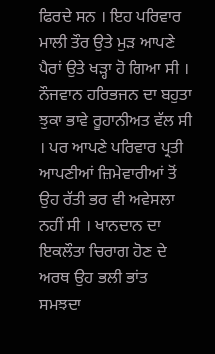ਫਿਰਦੇ ਸਨ । ਇਹ ਪਰਿਵਾਰ ਮਾਲੀ ਤੌਰ ਉਤੇ ਮੁੜ ਆਪਣੇ ਪੈਰਾਂ ਉਤੇ ਖੜ੍ਹਾ ਹੋ ਗਿਆ ਸੀ । ਨੌਜਵਾਨ ਹਰਿਭਜਨ ਦਾ ਬਹੁਤਾ ਝੁਕਾ ਭਾਵੇ ਰੂਹਾਨੀਅਤ ਵੱਲ ਸੀ । ਪਰ ਆਪਣੇ ਪਰਿਵਾਰ ਪ੍ਰਤੀ ਆਪਣੀਆਂ ਜ਼ਿਮੇਵਾਰੀਆਂ ਤੋਂ ਉਹ ਰੱਤੀ ਭਰ ਵੀ ਅਵੇਸਲਾ ਨਹੀਂ ਸੀ । ਖਾਨਦਾਨ ਦਾ ਇਕਲੌਤਾ ਚਿਰਾਗ ਹੋਣ ਦੇ ਅਰਥ ਉਹ ਭਲੀ ਭਾਂਤ ਸਮਝਦਾ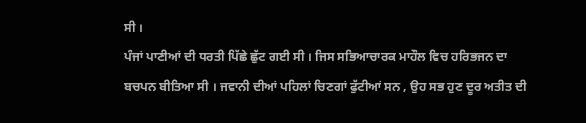ਸੀ ।
ਪੰਜਾਂ ਪਾਣੀਆਂ ਦੀ ਧਰਤੀ ਪਿੱਛੇ ਛੁੱਟ ਗਈ ਸੀ । ਜਿਸ ਸਭਿਆਚਾਰਕ ਮਾਹੌਲ ਵਿਚ ਹਰਿਭਜਨ ਦਾ ਬਚਪਨ ਬੀਤਿਆ ਸੀ । ਜਵਾਨੀ ਦੀਆਂ ਪਹਿਲਾਂ ਚਿਣਗਾਂ ਫੁੱਟੀਆਂ ਸਨ , ਉਹ ਸਭ ਹੁਣ ਦੂਰ ਅਤੀਤ ਦੀ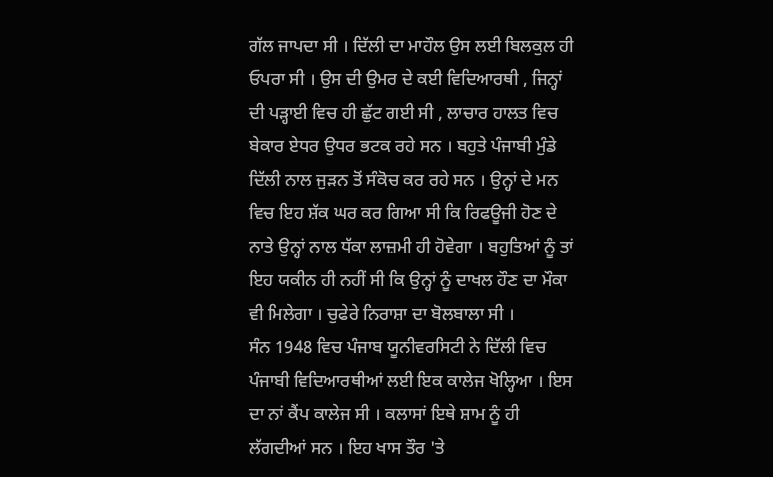ਗੱਲ ਜਾਪਦਾ ਸੀ । ਦਿੱਲੀ ਦਾ ਮਾਹੌਲ ਉਸ ਲਈ ਬਿਲਕੁਲ ਹੀ ਓਪਰਾ ਸੀ । ਉਸ ਦੀ ਉਮਰ ਦੇ ਕਈ ਵਿਦਿਆਰਥੀ , ਜਿਨ੍ਹਾਂ ਦੀ ਪੜ੍ਹਾਈ ਵਿਚ ਹੀ ਛੁੱਟ ਗਈ ਸੀ , ਲਾਚਾਰ ਹਾਲਤ ਵਿਚ ਬੇਕਾਰ ਏਧਰ ਉਧਰ ਭਟਕ ਰਹੇ ਸਨ । ਬਹੁਤੇ ਪੰਜਾਬੀ ਮੁੰਡੇ ਦਿੱਲੀ ਨਾਲ ਜੁੜਨ ਤੋਂ ਸੰਕੋਚ ਕਰ ਰਹੇ ਸਨ । ਉਨ੍ਹਾਂ ਦੇ ਮਨ ਵਿਚ ਇਹ ਸ਼ੱਕ ਘਰ ਕਰ ਗਿਆ ਸੀ ਕਿ ਰਿਫਊਜੀ ਹੋਣ ਦੇ ਨਾਤੇ ਉਨ੍ਹਾਂ ਨਾਲ ਧੱਕਾ ਲਾਜ਼ਮੀ ਹੀ ਹੋਵੇਗਾ । ਬਹੁਤਿਆਂ ਨੂੰ ਤਾਂ ਇਹ ਯਕੀਨ ਹੀ ਨਹੀਂ ਸੀ ਕਿ ਉਨ੍ਹਾਂ ਨੂੰ ਦਾਖਲ ਹੌਣ ਦਾ ਮੌਕਾ ਵੀ ਮਿਲੇਗਾ । ਚੁਫੇਰੇ ਨਿਰਾਸ਼ਾ ਦਾ ਬੋਲਬਾਲਾ ਸੀ ।
ਸੰਨ 1948 ਵਿਚ ਪੰਜਾਬ ਯੂਨੀਵਰਸਿਟੀ ਨੇ ਦਿੱਲੀ ਵਿਚ ਪੰਜਾਬੀ ਵਿਦਿਆਰਥੀਆਂ ਲਈ ਇਕ ਕਾਲੇਜ ਖੋਲ੍ਹਿਆ । ਇਸ ਦਾ ਨਾਂ ਕੈਂਪ ਕਾਲੇਜ ਸੀ । ਕਲਾਸਾਂ ਇਥੇ ਸ਼ਾਮ ਨੂੰ ਹੀ ਲੱਗਦੀਆਂ ਸਨ । ਇਹ ਖਾਸ ਤੌਰ 'ਤੇ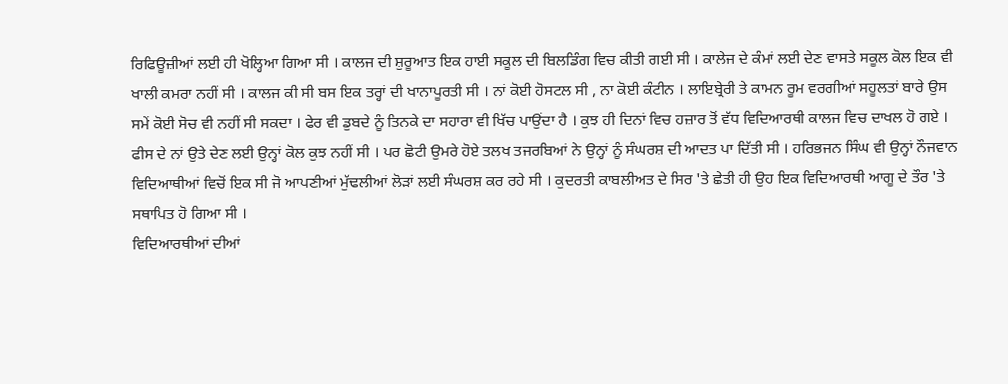ਰਿਫਿਊਜ਼ੀਆਂ ਲਈ ਹੀ ਖੋਲ੍ਹਿਆ ਗਿਆ ਸੀ । ਕਾਲਜ ਦੀ ਸ਼ੁਰੂਆਤ ਇਕ ਹਾਈ ਸਕੂਲ ਦੀ ਬਿਲਡਿੰਗ ਵਿਚ ਕੀਤੀ ਗਈ ਸੀ । ਕਾਲੇਜ ਦੇ ਕੰਮਾਂ ਲਈ ਦੇਣ ਵਾਸਤੇ ਸਕੂਲ ਕੋਲ ਇਕ ਵੀ ਖਾਲੀ ਕਮਰਾ ਨਹੀਂ ਸੀ । ਕਾਲਜ ਕੀ ਸੀ ਬਸ ਇਕ ਤਰ੍ਹਾਂ ਦੀ ਖਾਨਾਪੂਰਤੀ ਸੀ । ਨਾਂ ਕੋਈ ਹੋਸਟਲ ਸੀ , ਨਾ ਕੋਈ ਕੰਟੀਨ । ਲਾਇਬ੍ਰੇਰੀ ਤੇ ਕਾਮਨ ਰੂਮ ਵਰਗੀਆਂ ਸਹੂਲਤਾਂ ਬਾਰੇ ਉਸ ਸਮੇਂ ਕੋਈ ਸੋਚ ਵੀ ਨਹੀਂ ਸੀ ਸਕਦਾ । ਫੇਰ ਵੀ ਡੁਬਦੇ ਨੂੰ ਤਿਨਕੇ ਦਾ ਸਹਾਰਾ ਵੀ ਖਿੱਚ ਪਾਉਂਦਾ ਹੈ । ਕੁਝ ਹੀ ਦਿਨਾਂ ਵਿਚ ਹਜ਼ਾਰ ਤੋਂ ਵੱਧ ਵਿਦਿਆਰਥੀ ਕਾਲਜ ਵਿਚ ਦਾਖਲ ਹੋ ਗਏ । ਫੀਸ ਦੇ ਨਾਂ ਉਤੇ ਦੇਣ ਲਈ ਉਨ੍ਹਾਂ ਕੋਲ ਕੁਝ ਨਹੀਂ ਸੀ । ਪਰ ਛੋਟੀ ਉਮਰੇ ਹੋਏ ਤਲਖ ਤਜਰਬਿਆਂ ਨੇ ਉਨ੍ਹਾਂ ਨੂੰ ਸੰਘਰਸ਼ ਦੀ ਆਦਤ ਪਾ ਦਿੱਤੀ ਸੀ । ਹਰਿਭਜਨ ਸਿੰਘ ਵੀ ਉਨ੍ਹਾਂ ਨੌਜਵਾਨ ਵਿਦਿਆਥੀਆਂ ਵਿਚੋਂ ਇਕ ਸੀ ਜੋ ਆਪਣੀਆਂ ਮੁੱਢਲੀਆਂ ਲੋੜਾਂ ਲਈ ਸੰਘਰਸ਼ ਕਰ ਰਹੇ ਸੀ । ਕੁਦਰਤੀ ਕਾਬਲੀਅਤ ਦੇ ਸਿਰ 'ਤੇ ਛੇਤੀ ਹੀ ਉਹ ਇਕ ਵਿਦਿਆਰਥੀ ਆਗੂ ਦੇ ਤੌਰ 'ਤੇ ਸਥਾਪਿਤ ਹੋ ਗਿਆ ਸੀ ।
ਵਿਦਿਆਰਥੀਆਂ ਦੀਆਂ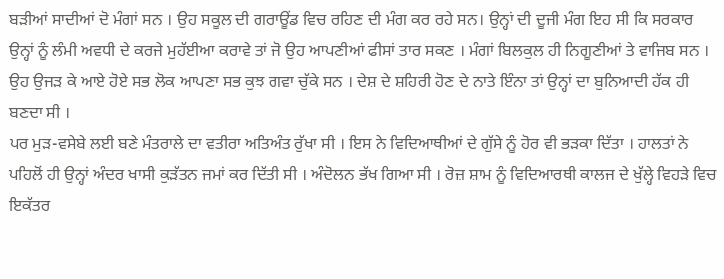ਬੜੀਆਂ ਸਾਦੀਆਂ ਦੋ ਮੰਗਾਂ ਸਨ । ਉਹ ਸਕੂਲ ਦੀ ਗਰਾਊਂਡ ਵਿਚ ਰਹਿਣ ਦੀ ਮੰਗ ਕਰ ਰਹੇ ਸਨ। ਉਨ੍ਹਾਂ ਦੀ ਦੂਜੀ ਮੰਗ ਇਹ ਸੀ ਕਿ ਸਰਕਾਰ ਉਨ੍ਹਾਂ ਨੂੰ ਲੰਮੀ ਅਵਧੀ ਦੇ ਕਰਜੇ ਮੁਹੱਈਆ ਕਰਾਵੇ ਤਾਂ ਜੋ ਉਹ ਆਪਣੀਆਂ ਫੀਸਾਂ ਤਾਰ ਸਕਣ । ਮੰਗਾਂ ਬਿਲਕੁਲ ਹੀ ਨਿਗੂਣੀਆਂ ਤੇ ਵਾਜਿਬ ਸਨ । ਉਹ ਉਜੜ ਕੇ ਆਏ ਹੋਏ ਸਭ ਲੋਕ ਆਪਣਾ ਸਭ ਕੁਝ ਗਵਾ ਚੁੱਕੇ ਸਨ । ਦੇਸ਼ ਦੇ ਸ਼ਹਿਰੀ ਹੋਣ ਦੇ ਨਾਤੇ ਇੰਨਾ ਤਾਂ ਉਨ੍ਹਾਂ ਦਾ ਬੁਨਿਆਦੀ ਹੱਕ ਹੀ ਬਣਦਾ ਸੀ ।
ਪਰ ਮੁੜ-ਵਸੇਬੇ ਲਈ ਬਣੇ ਮੰਤਰਾਲੇ ਦਾ ਵਤੀਰਾ ਅਤਿਅੰਤ ਰੁੱਖਾ ਸੀ । ਇਸ ਨੇ ਵਿਦਿਆਥੀਆਂ ਦੇ ਗੁੱਸੇ ਨੂੰ ਹੋਰ ਵੀ ਭੜਕਾ ਦਿੱਤਾ । ਹਾਲਤਾਂ ਨੇ ਪਹਿਲੋਂ ਹੀ ਉਨ੍ਹਾਂ ਅੰਦਰ ਖਾਸੀ ਕੁੜੱਤਨ ਜਮਾਂ ਕਰ ਦਿੱਤੀ ਸੀ । ਅੰਦੋਲਨ ਭੱਖ ਗਿਆ ਸੀ । ਰੋਜ਼ ਸ਼ਾਮ ਨੂੰ ਵਿਦਿਆਰਥੀ ਕਾਲਜ ਦੇ ਖੁੱਲ੍ਹੇ ਵਿਹੜੇ ਵਿਚ ਇਕੱਤਰ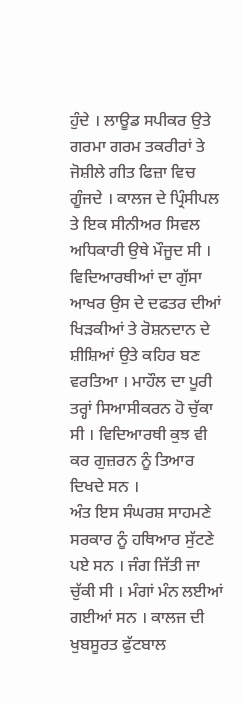ਹੁੰਦੇ । ਲਾਊਡ ਸਪੀਕਰ ਉਤੇ ਗਰਮਾ ਗਰਮ ਤਕਰੀਰਾਂ ਤੇ ਜੋਸ਼ੀਲੇ ਗੀਤ ਫਿਜ਼ਾ ਵਿਚ ਗੂੰਜਦੇ । ਕਾਲਜ ਦੇ ਪ੍ਰਿੰਸੀਪਲ ਤੇ ਇਕ ਸੀਨੀਅਰ ਸਿਵਲ ਅਧਿਕਾਰੀ ਉਥੇ ਮੌਜੂਦ ਸੀ । ਵਿਦਿਆਰਥੀਆਂ ਦਾ ਗੁੱਸਾ ਆਖਰ ਉਸ ਦੇ ਦਫਤਰ ਦੀਆਂ ਖਿੜਕੀਆਂ ਤੇ ਰੋਸ਼ਨਦਾਨ ਦੇ ਸ਼ੀਸ਼ਿਆਂ ਉਤੇ ਕਹਿਰ ਬਣ ਵਰਤਿਆ । ਮਾਹੌਲ ਦਾ ਪੂਰੀ ਤਰ੍ਹਾਂ ਸਿਆਸੀਕਰਨ ਹੋ ਚੁੱਕਾ ਸੀ । ਵਿਦਿਆਰਥੀ ਕੁਝ ਵੀ ਕਰ ਗੁਜ਼ਰਨ ਨੂੰ ਤਿਆਰ ਦਿਖਦੇ ਸਨ ।
ਅੰਤ ਇਸ ਸੰਘਰਸ਼ ਸਾਹਮਣੇ ਸਰਕਾਰ ਨੂੰ ਹਥਿਆਰ ਸੁੱਟਣੇ ਪਏ ਸਨ । ਜੰਗ ਜਿੱਤੀ ਜਾ ਚੁੱਕੀ ਸੀ । ਮੰਗਾਂ ਮੰਨ ਲਈਆਂ ਗਈਆਂ ਸਨ । ਕਾਲਜ ਦੀ ਖੁਬਸੂਰਤ ਫੁੱਟਬਾਲ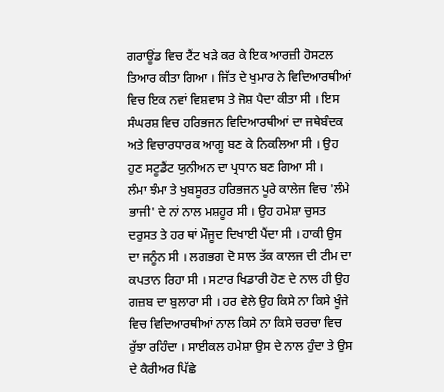ਗਰਾਊਂਡ ਵਿਚ ਟੈਂਟ ਖੜੇ ਕਰ ਕੇ ਇਕ ਆਰਜ਼ੀ ਹੋਸਟਲ ਤਿਆਰ ਕੀਤਾ ਗਿਆ । ਜਿੱਤ ਦੇ ਖੁਮਾਰ ਨੇ ਵਿਦਿਆਰਥੀਆਂ ਵਿਚ ਇਕ ਨਵਾਂ ਵਿਸ਼ਵਾਸ ਤੇ ਜੋਸ਼ ਪੈਦਾ ਕੀਤਾ ਸੀ । ਇਸ ਸੰਘਰਸ਼ ਵਿਚ ਹਰਿਭਜਨ ਵਿਦਿਆਰਥੀਆਂ ਦਾ ਜਥੇਬੰਦਕ ਅਤੇ ਵਿਚਾਰਧਾਰਕ ਆਗੂ ਬਣ ਕੇ ਨਿਕਲਿਆ ਸੀ । ਉਹ ਹੁਣ ਸਟੂਡੈਂਟ ਯੁਨੀਅਨ ਦਾ ਪ੍ਰਧਾਨ ਬਣ ਗਿਆ ਸੀ ।
ਲੰਮਾ ਝੰਮਾ ਤੇ ਖੁਬਸੂਰਤ ਹਰਿਭਜਨ ਪੂਰੇ ਕਾਲੇਜ ਵਿਚ 'ਲੰਮੇ ਭਾਜੀ' ਦੇ ਨਾਂ ਨਾਲ ਮਸ਼ਹੂਰ ਸੀ । ਉਹ ਹਮੇਸ਼ਾ ਚੁਸਤ ਦਰੁਸਤ ਤੇ ਹਰ ਥਾਂ ਮੌਜੂਦ ਦਿਖਾਈ ਪੈਂਦਾ ਸੀ । ਹਾਕੀ ਉਸ ਦਾ ਜਨੂੰਨ ਸੀ । ਲਗਭਗ ਦੋ ਸਾਲ ਤੱਕ ਕਾਲਜ ਦੀ ਟੀਮ ਦਾ ਕਪਤਾਨ ਰਿਹਾ ਸੀ । ਸਟਾਰ ਖਿਡਾਰੀ ਹੋਣ ਦੇ ਨਾਲ ਹੀ ਉਹ ਗਜ਼ਬ ਦਾ ਬੁਲਾਰਾ ਸੀ । ਹਰ ਵੇਲੇ ਉਹ ਕਿਸੇ ਨਾ ਕਿਸੇ ਖੂੰਜੇ ਵਿਚ ਵਿਦਿਆਰਥੀਆਂ ਨਾਲ ਕਿਸੇ ਨਾ ਕਿਸੇ ਚਰਚਾ ਵਿਚ ਰੁੱਝਾ ਰਹਿੰਦਾ । ਸਾਈਕਲ ਹਮੇਸ਼ਾ ਉਸ ਦੇ ਨਾਲ ਹੁੰਦਾ ਤੇ ਉਸ ਦੇ ਕੈਰੀਅਰ ਪਿੱਛੇ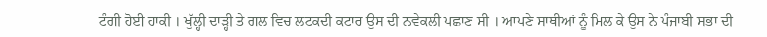ਟੰਗੀ ਹੋਈ ਹਾਕੀ । ਖੁੱਲ੍ਹੀ ਦਾੜ੍ਹੀ ਤੇ ਗਲ ਵਿਚ ਲਟਕਦੀ ਕਟਾਰ ਉਸ ਦੀ ਨਵੇਕਲੀ ਪਛਾਣ ਸੀ । ਆਪਣੇ ਸਾਥੀਆਂ ਨੂੰ ਮਿਲ ਕੇ ਉਸ ਨੇ ਪੰਜਾਬੀ ਸਭਾ ਦੀ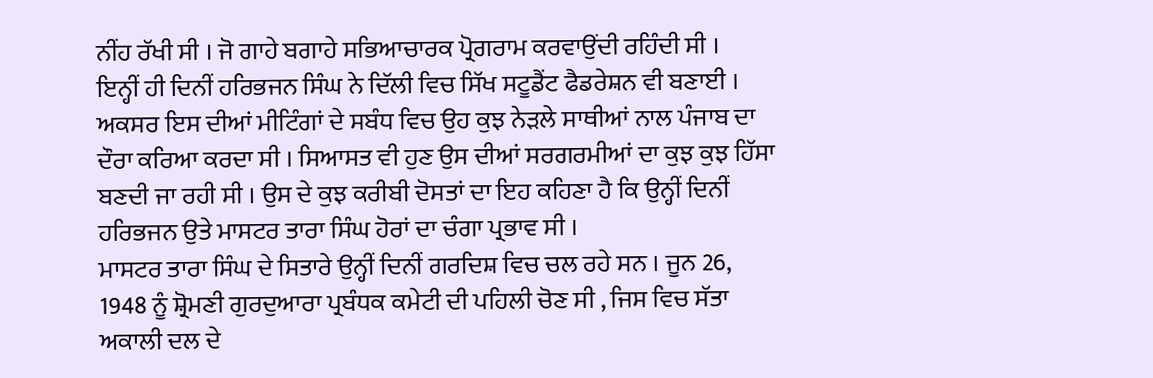ਨੀਂਹ ਰੱਖੀ ਸੀ । ਜੋ ਗਾਹੇ ਬਗਾਹੇ ਸਭਿਆਚਾਰਕ ਪ੍ਰੋਗਰਾਮ ਕਰਵਾਉਂਦੀ ਰਹਿੰਦੀ ਸੀ ।
ਇਨ੍ਹੀਂ ਹੀ ਦਿਨੀਂ ਹਰਿਭਜਨ ਸਿੰਘ ਨੇ ਦਿੱਲੀ ਵਿਚ ਸਿੱਖ ਸਟੂਡੈਂਟ ਫੈਡਰੇਸ਼ਨ ਵੀ ਬਣਾਈ । ਅਕਸਰ ਇਸ ਦੀਆਂ ਮੀਟਿੰਗਾਂ ਦੇ ਸਬੰਧ ਵਿਚ ਉਹ ਕੁਝ ਨੇੜਲੇ ਸਾਥੀਆਂ ਨਾਲ ਪੰਜਾਬ ਦਾ ਦੌਰਾ ਕਰਿਆ ਕਰਦਾ ਸੀ । ਸਿਆਸਤ ਵੀ ਹੁਣ ਉਸ ਦੀਆਂ ਸਰਗਰਮੀਆਂ ਦਾ ਕੁਝ ਕੁਝ ਹਿੱਸਾ ਬਣਦੀ ਜਾ ਰਹੀ ਸੀ । ਉਸ ਦੇ ਕੁਝ ਕਰੀਬੀ ਦੋਸਤਾਂ ਦਾ ਇਹ ਕਹਿਣਾ ਹੈ ਕਿ ਉਨ੍ਹੀਂ ਦਿਨੀਂ ਹਰਿਭਜਨ ਉਤੇ ਮਾਸਟਰ ਤਾਰਾ ਸਿੰਘ ਹੋਰਾਂ ਦਾ ਚੰਗਾ ਪ੍ਰਭਾਵ ਸੀ ।
ਮਾਸਟਰ ਤਾਰਾ ਸਿੰਘ ਦੇ ਸਿਤਾਰੇ ਉਨ੍ਹੀਂ ਦਿਨੀਂ ਗਰਦਿਸ਼ ਵਿਚ ਚਲ ਰਹੇ ਸਨ । ਜੂਨ 26, 1948 ਨੂੰ ਸ਼੍ਰੋਮਣੀ ਗੁਰਦੁਆਰਾ ਪ੍ਰਬੰਧਕ ਕਮੇਟੀ ਦੀ ਪਹਿਲੀ ਚੋਣ ਸੀ , ਜਿਸ ਵਿਚ ਸੱਤਾ ਅਕਾਲੀ ਦਲ ਦੇ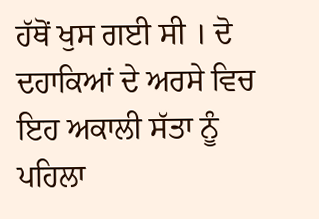ਹੱਥੋਂ ਖੁਸ ਗਈ ਸੀ । ਦੋ ਦਹਾਕਿਆਂ ਦੇ ਅਰਸੇ ਵਿਚ ਇਹ ਅਕਾਲੀ ਸੱਤਾ ਨੂੰ ਪਹਿਲਾ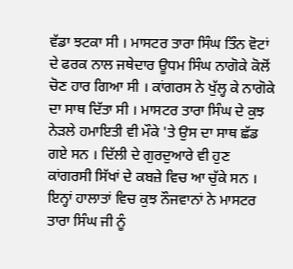ਵੱਡਾ ਝਟਕਾ ਸੀ । ਮਾਸਟਰ ਤਾਰਾ ਸਿੰਘ ਤਿੰਨ ਵੋਟਾਂ ਦੇ ਫਰਕ ਨਾਲ ਜਥੇਦਾਰ ਊਧਮ ਸਿੰਘ ਨਾਗੋਕੇ ਕੋਲੋਂ ਚੋਣ ਹਾਰ ਗਿਆ ਸੀ । ਕਾਂਗਰਸ ਨੇ ਖੁੱਲ੍ਹ ਕੇ ਨਾਗੋਕੇ ਦਾ ਸਾਥ ਦਿੱਤਾ ਸੀ । ਮਾਸਟਰ ਤਾਰਾ ਸਿੰਘ ਦੇ ਕੁਝ ਨੇੜਲੇ ਹਮਾਇਤੀ ਵੀ ਮੌਕੇ 'ਤੇ ਉਸ ਦਾ ਸਾਥ ਛੱਡ ਗਏ ਸਨ । ਦਿੱਲੀ ਦੇ ਗੁਰਦੁਆਰੇ ਵੀ ਹੁਣ ਕਾਂਗਰਸੀ ਸਿੱਖਾਂ ਦੇ ਕਬਜ਼ੇ ਵਿਚ ਆ ਚੁੱਕੇ ਸਨ ।
ਇਨ੍ਹਾਂ ਹਾਲਾਤਾਂ ਵਿਚ ਕੁਝ ਨੌਜਵਾਨਾਂ ਨੇ ਮਾਸਟਰ ਤਾਰਾ ਸਿੰਘ ਜੀ ਨੂੰ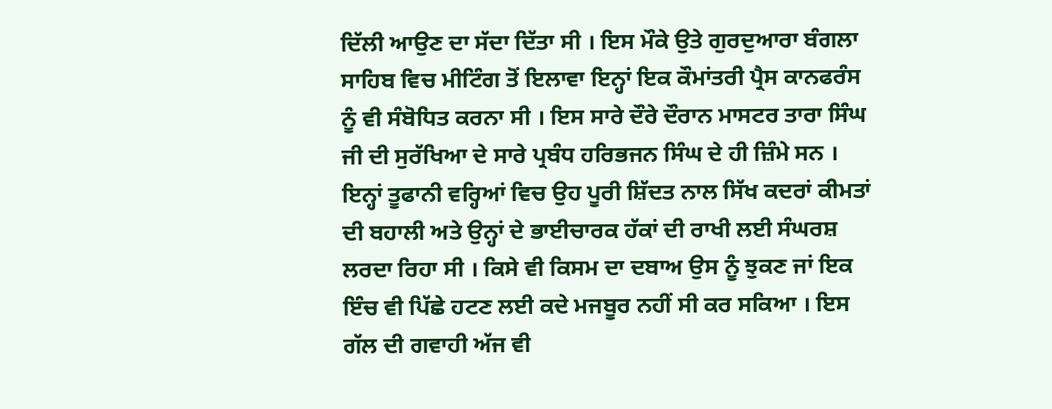ਦਿੱਲੀ ਆਉਣ ਦਾ ਸੱਦਾ ਦਿੱਤਾ ਸੀ । ਇਸ ਮੌਕੇ ਉਤੇ ਗੁਰਦੁਆਰਾ ਬੰਗਲਾ ਸਾਹਿਬ ਵਿਚ ਮੀਟਿੰਗ ਤੋਂ ਇਲਾਵਾ ਇਨ੍ਹਾਂ ਇਕ ਕੌਮਾਂਤਰੀ ਪ੍ਰੈਸ ਕਾਨਫਰੰਸ ਨੂੰ ਵੀ ਸੰਬੋਧਿਤ ਕਰਨਾ ਸੀ । ਇਸ ਸਾਰੇ ਦੌਰੇ ਦੌਰਾਨ ਮਾਸਟਰ ਤਾਰਾ ਸਿੰਘ ਜੀ ਦੀ ਸੁਰੱਖਿਆ ਦੇ ਸਾਰੇ ਪ੍ਰਬੰਧ ਹਰਿਭਜਨ ਸਿੰਘ ਦੇ ਹੀ ਜ਼ਿੰਮੇ ਸਨ । ਇਨ੍ਹਾਂ ਤੂਫਾਨੀ ਵਰ੍ਹਿਆਂ ਵਿਚ ਉਹ ਪੂਰੀ ਸ਼ਿੱਦਤ ਨਾਲ ਸਿੱਖ ਕਦਰਾਂ ਕੀਮਤਾਂ ਦੀ ਬਹਾਲੀ ਅਤੇ ਉਨ੍ਹਾਂ ਦੇ ਭਾਈਚਾਰਕ ਹੱਕਾਂ ਦੀ ਰਾਖੀ ਲਈ ਸੰਘਰਸ਼ ਲਰਦਾ ਰਿਹਾ ਸੀ । ਕਿਸੇ ਵੀ ਕਿਸਮ ਦਾ ਦਬਾਅ ਉਸ ਨੂੰ ਝੁਕਣ ਜਾਂ ਇਕ ਇੰਚ ਵੀ ਪਿੱਛੇ ਹਟਣ ਲਈ ਕਦੇ ਮਜਬੂਰ ਨਹੀਂ ਸੀ ਕਰ ਸਕਿਆ । ਇਸ ਗੱਲ ਦੀ ਗਵਾਹੀ ਅੱਜ ਵੀ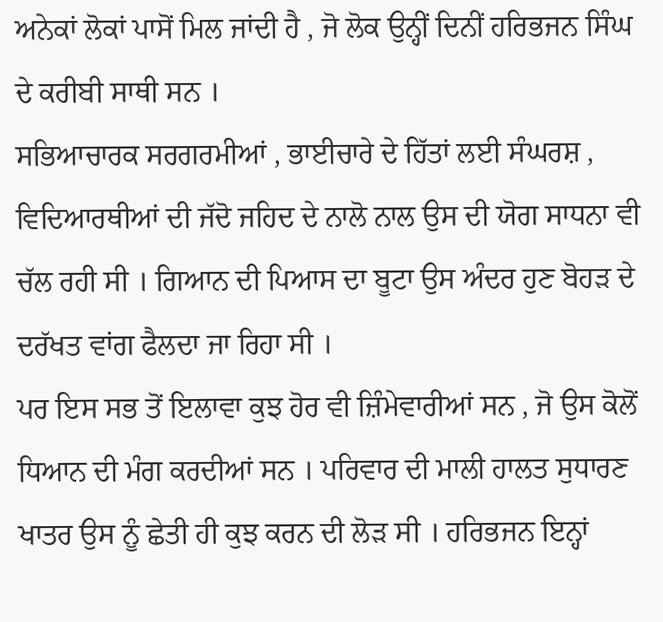ਅਨੇਕਾਂ ਲੋਕਾਂ ਪਾਸੋਂ ਮਿਲ ਜਾਂਦੀ ਹੈ , ਜੋ ਲੋਕ ਉਨ੍ਹੀਂ ਦਿਨੀਂ ਹਰਿਭਜਨ ਸਿੰਘ ਦੇ ਕਰੀਬੀ ਸਾਥੀ ਸਨ ।
ਸਭਿਆਚਾਰਕ ਸਰਗਰਮੀਆਂ , ਭਾਈਚਾਰੇ ਦੇ ਹਿੱਤਾਂ ਲਈ ਸੰਘਰਸ਼ , ਵਿਦਿਆਰਥੀਆਂ ਦੀ ਜੱਦੋ ਜਹਿਦ ਦੇ ਨਾਲੋ ਨਾਲ ਉਸ ਦੀ ਯੋਗ ਸਾਧਨਾ ਵੀ ਚੱਲ ਰਹੀ ਸੀ । ਗਿਆਨ ਦੀ ਪਿਆਸ ਦਾ ਬੂਟਾ ਉਸ ਅੰਦਰ ਹੁਣ ਬੋਹੜ ਦੇ ਦਰੱਖਤ ਵਾਂਗ ਫੈਲਦਾ ਜਾ ਰਿਹਾ ਸੀ ।
ਪਰ ਇਸ ਸਭ ਤੋਂ ਇਲਾਵਾ ਕੁਝ ਹੋਰ ਵੀ ਜ਼ਿੰਮੇਵਾਰੀਆਂ ਸਨ , ਜੋ ਉਸ ਕੋਲੋਂ ਧਿਆਨ ਦੀ ਮੰਗ ਕਰਦੀਆਂ ਸਨ । ਪਰਿਵਾਰ ਦੀ ਮਾਲੀ ਹਾਲਤ ਸੁਧਾਰਣ ਖਾਤਰ ਉਸ ਨੂੰ ਛੇਤੀ ਹੀ ਕੁਝ ਕਰਨ ਦੀ ਲੋੜ ਸੀ । ਹਰਿਭਜਨ ਇਨ੍ਹਾਂ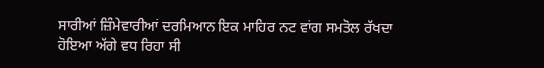ਸਾਰੀਆਂ ਜ਼ਿੰਮੇਵਾਰੀਆਂ ਦਰਮਿਆਨ ਇਕ ਮਾਹਿਰ ਨਟ ਵਾਂਗ ਸਮਤੋਲ ਰੱਖਦਾ ਹੋਇਆ ਅੱਗੇ ਵਧ ਰਿਹਾ ਸੀ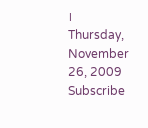।
Thursday, November 26, 2009
Subscribe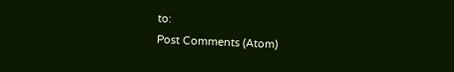to:
Post Comments (Atom)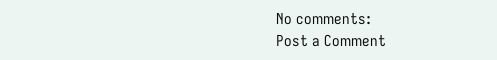No comments:
Post a Comment